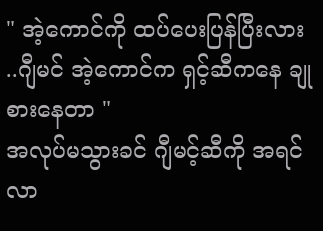" အဲ့ကောင်ကို ထပ်ပေးပြန်ပြီးလား ..ဂျီမင် အဲ့ကောင်က ရှင့်ဆီကနေ ချုစားနေတာ "
အလုပ်မသွားခင် ဂျီမင့်ဆီကို အရင်လာ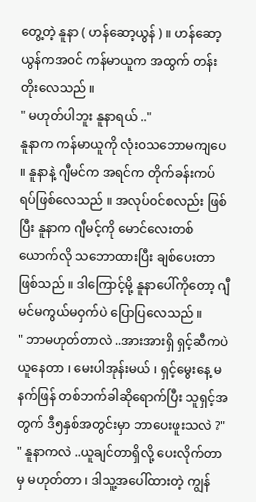တွေ့တဲ့ နူနာ ( ဟန်ဆော့ယွန် ) ။ ဟန်ဆော့ယွန်ကအ၀င် ကန်မာယူက အထွက် တန်းတိုးလေသည် ။
" မဟုတ်ပါဘူး နူနာရယ် .."
နူနာက ကန်မာယူကို လုံး၀သဘောမကျပေ ။ နူနာနဲ့ ဂျီမင်က အရင်က တိုက်ခန်းကပ်ရပ်ဖြစ်လေသည် ။ အလုပ်၀င်စလည်း ဖြစ်ပြီး နူနာက ဂျီမင့်ကို မောင်လေးတစ်ယောက်လို သဘောထားပြီး ချစ်ပေးတာ ဖြစ်သည် ။ ဒါကြောင့်မို့ နူနာပေါ်ကိုတော့ ဂျီမင်မကွယ်မဝှက်ပဲ ပြောပြလေသည် ။
" ဘာမဟုတ်တာလဲ ..အားအားရှိ ရှင့်ဆီကပဲ ယူနေတာ ၊ မေးပါအုန်းမယ် ၊ ရှင့်မွေးနေ့ မနက်ဖြန် တစ်ဘက်ခါဆိုရောက်ပြီး သူရှင့်အတွက် ဒီ၅နှစ်အတွင်းမှာ ဘာပေးဖူးသလဲ ?"
" နူနာကလဲ ..ယူချင်တာရှိလို့ ပေးလိုက်တာမှ မဟုတ်တာ ၊ ဒါသူ့အပေါ်ထားတဲ့ ကျွန်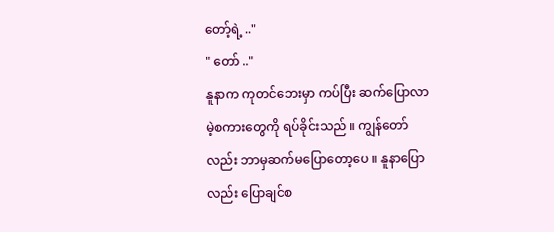တော့်ရဲ့ .."
" တော် .."
နူနာက ကုတင်ဘေးမှာ ကပ်ပြီး ဆက်ပြောလာမဲ့စကားတွေကို ရပ်ခိုင်းသည် ။ ကျွန်တော်လည်း ဘာမှဆက်မပြောတော့ပေ ။ နူနာပြောလည်း ပြောချင်စ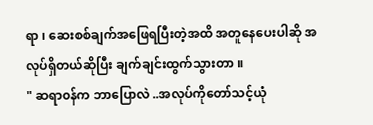ရာ ၊ ဆေးစစ်ချက်အဖြေရပြီးတဲ့အထိ အတူနေပေးပါဆို အလုပ်ရှိတယ်ဆိုပြီး ချက်ချင်းထွက်သွားတာ ။
" ဆရာ၀န်က ဘာပြောလဲ ..အလုပ်ကိုတော်သင့်ယုံ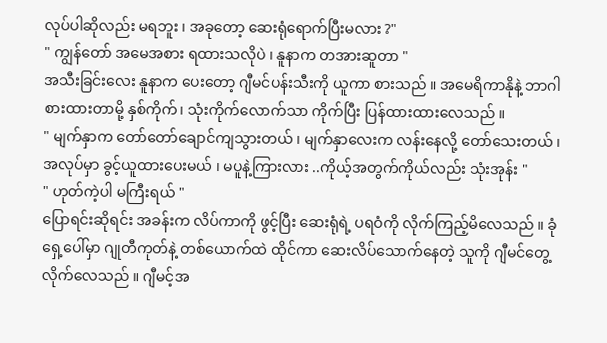လုပ်ပါဆိုလည်း မရဘူး ၊ အခုတော့ ဆေးရုံရောက်ပြီးမလား ?"
" ကျွန်တော် အမေအစား ရထားသလိုပဲ ၊ နူနာက တအားဆူတာ "
အသီးခြင်းလေး နူနာက ပေးတော့ ဂျီမင်ပန်းသီးကို ယူကာ စားသည် ။ အမေရိကာနိုနဲ့ ဘာဂါစားထားတာမို့ နှစ်ကိုက်၊ သုံးကိုက်လောက်သာ ကိုက်ပြီး ပြန်ထားထားလေသည် ။
" မျက်နှာက တော်တော်ချောင်ကျသွားတယ် ၊ မျက်နှာလေးက လန်းနေလို့ တော်သေးတယ် ၊ အလုပ်မှာ ခွင့်ယူထားပေးမယ် ၊ မပူနဲ့ကြားလား ..ကိုယ့်အတွက်ကိုယ်လည်း သုံးအုန်း "
" ဟုတ်ကဲ့ပါ မကြီးရယ် "
ပြောရင်းဆိုရင်း အခန်းက လိပ်ကာကို ဖွင့်ပြီး ဆေးရုံရဲ့ ပရဝံကို လိုက်ကြည့်မိလေသည် ။ ခုံရှေ့ပေါ်မှာ ဂျုတီကုတ်နဲ့ တစ်ယောက်ထဲ ထိုင်ကာ ဆေးလိပ်သောက်နေတဲ့ သူကို ဂျီမင်တွေ့လိုက်လေသည် ။ ဂျီမင့်အ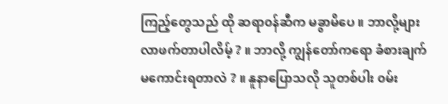ကြည့်တွေသည် ထို ဆရာ၀န်ဆီက မခွာမိပေ ။ ဘာလို့များ လာဖက်တာပါလိမ့် ? ။ ဘာလို့ ကျွန်တော်ကရော ခံစားချက်မကောင်းရတာလဲ ? ။ နူနာပြောသလို သူတစ်ပါး ၀မ်း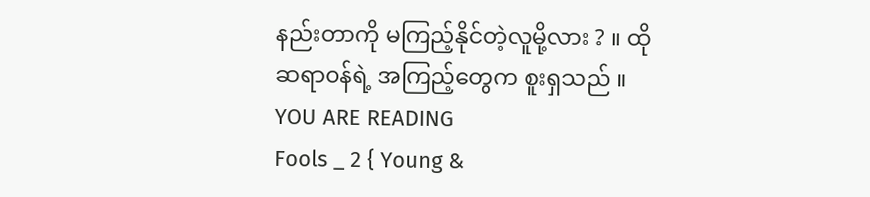နည်းတာကို မကြည့်နိုင်တဲ့လူမို့လား ? ။ ထိုဆရာ၀န်ရဲ့ အကြည့်တွေက စူးရှသည် ။
YOU ARE READING
Fools _ 2 { Young &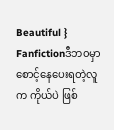Beautiful }
Fanfictionဒီဘ၀မှာ စောင့်နေပေးရတဲ့လူက ကိုယ်ပဲ ဖြစ်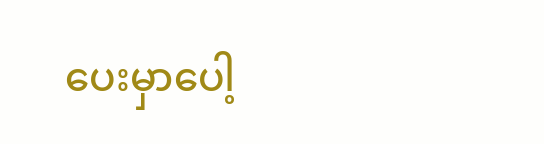ပေးမှာပေါ့